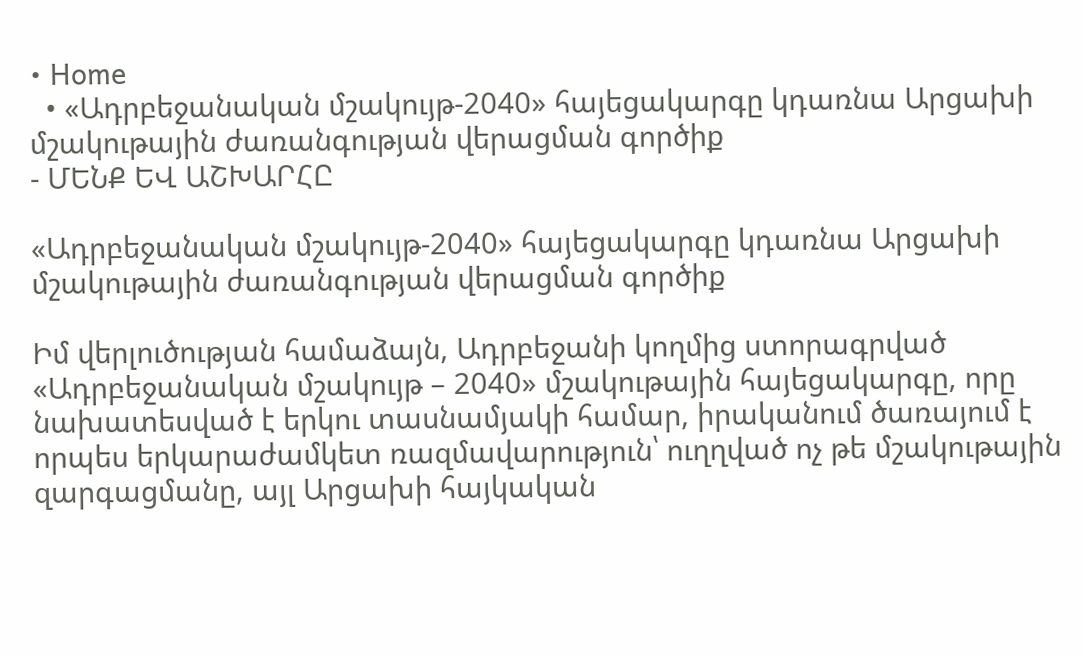• Home
  • «Ադրբեջանական մշակույթ-2040» հայեցակարգը կդառնա Արցախի մշակութային ժառանգության վերացման գործիք
- ՄԵՆՔ ԵՎ ԱՇԽԱՐՀԸ

«Ադրբեջանական մշակույթ-2040» հայեցակարգը կդառնա Արցախի մշակութային ժառանգության վերացման գործիք

Իմ վերլուծության համաձայն, Ադրբեջանի կողմից ստորագրված «Ադրբեջանական մշակույթ – 2040» մշակութային հայեցակարգը, որը նախատեսված է երկու տասնամյակի համար, իրականում ծառայում է որպես երկարաժամկետ ռազմավարություն՝ ուղղված ոչ թե մշակութային զարգացմանը, այլ Արցախի հայկական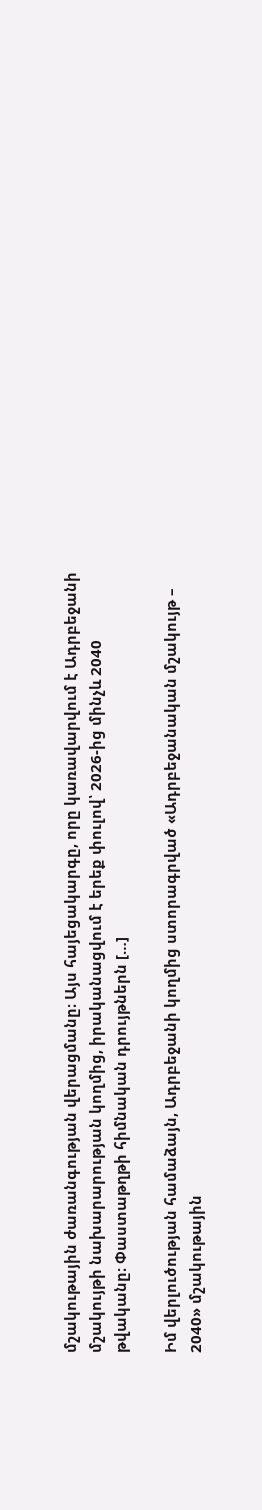մշակութային ժառանգության վերացմանը։ Այս հայեցակարգը, որը կառավարվում է Ադրբեջանի մշակույթի նախարարության կողմից, իրականացվում է երեք փուլով՝ 2026-ից մինչև 2040 թվականը։ Փաստաթղթի հիմնական դրույթներն […]

Իմ վերլուծության համաձայն, Ադրբեջանի կողմից ստորագրված «Ադրբեջանական մշակույթ – 2040» մշակութային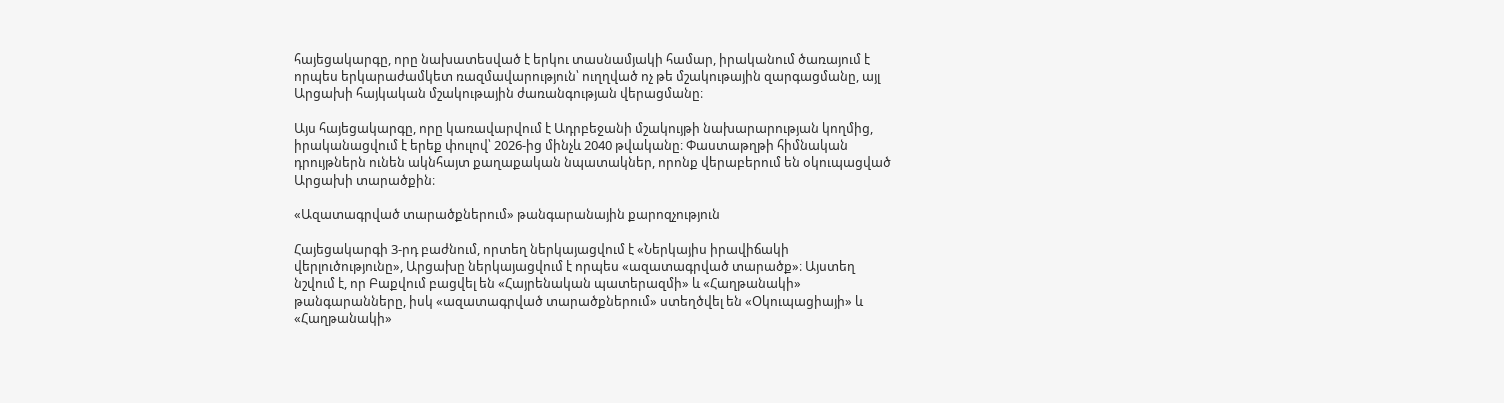հայեցակարգը, որը նախատեսված է երկու տասնամյակի համար, իրականում ծառայում է որպես երկարաժամկետ ռազմավարություն՝ ուղղված ոչ թե մշակութային զարգացմանը, այլ Արցախի հայկական մշակութային ժառանգության վերացմանը։

Այս հայեցակարգը, որը կառավարվում է Ադրբեջանի մշակույթի նախարարության կողմից, իրականացվում է երեք փուլով՝ 2026-ից մինչև 2040 թվականը։ Փաստաթղթի հիմնական դրույթներն ունեն ակնհայտ քաղաքական նպատակներ, որոնք վերաբերում են օկուպացված Արցախի տարածքին։

«Ազատագրված տարածքներում» թանգարանային քարոզչություն

Հայեցակարգի 3-րդ բաժնում, որտեղ ներկայացվում է «Ներկայիս իրավիճակի վերլուծությունը», Արցախը ներկայացվում է որպես «ազատագրված տարածք»։ Այստեղ նշվում է, որ Բաքվում բացվել են «Հայրենական պատերազմի» և «Հաղթանակի» թանգարանները, իսկ «ազատագրված տարածքներում» ստեղծվել են «Օկուպացիայի» և «Հաղթանակի»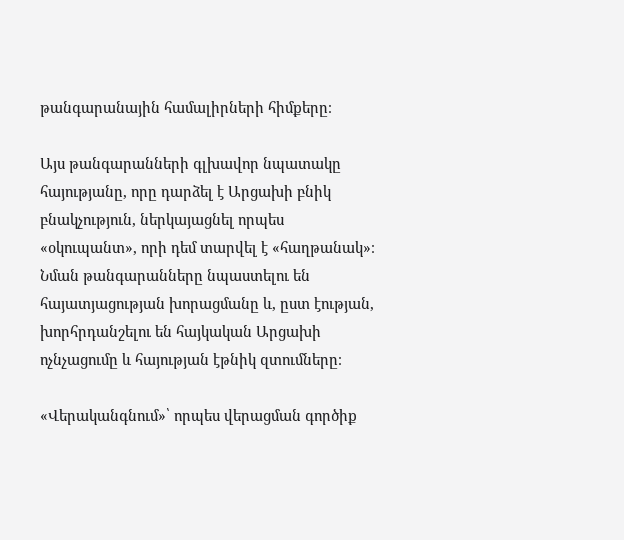թանգարանային համալիրների հիմքերը։

Այս թանգարանների գլխավոր նպատակը հայությանը, որը դարձել է Արցախի բնիկ բնակչություն, ներկայացնել որպես «օկուպանտ», որի դեմ տարվել է «հաղթանակ»։ Նման թանգարանները նպաստելու են հայատյացության խորացմանը և, ըստ էության, խորհրդանշելու են հայկական Արցախի ոչնչացումը և հայության էթնիկ զտումները։

«Վերականգնում»՝ որպես վերացման գործիք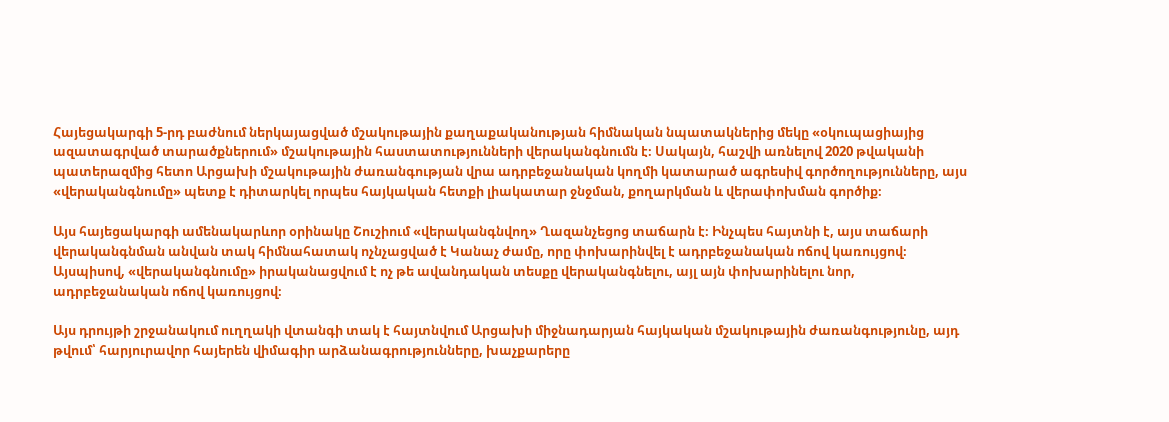Հայեցակարգի 5-րդ բաժնում ներկայացված մշակութային քաղաքականության հիմնական նպատակներից մեկը «օկուպացիայից ազատագրված տարածքներում» մշակութային հաստատությունների վերականգնումն է։ Սակայն, հաշվի առնելով 2020 թվականի պատերազմից հետո Արցախի մշակութային ժառանգության վրա ադրբեջանական կողմի կատարած ագրեսիվ գործողությունները, այս «վերականգնումը» պետք է դիտարկել որպես հայկական հետքի լիակատար ջնջման, քողարկման և վերափոխման գործիք։

Այս հայեցակարգի ամենակարևոր օրինակը Շուշիում «վերականգնվող» Ղազանչեցոց տաճարն է։ Ինչպես հայտնի է, այս տաճարի վերականգնման անվան տակ հիմնահատակ ոչնչացված է Կանաչ ժամը, որը փոխարինվել է ադրբեջանական ոճով կառույցով։ Այսպիսով, «վերականգնումը» իրականացվում է ոչ թե ավանդական տեսքը վերականգնելու, այլ այն փոխարինելու նոր, ադրբեջանական ոճով կառույցով։

Այս դրույթի շրջանակում ուղղակի վտանգի տակ է հայտնվում Արցախի միջնադարյան հայկական մշակութային ժառանգությունը, այդ թվում՝ հարյուրավոր հայերեն վիմագիր արձանագրությունները, խաչքարերը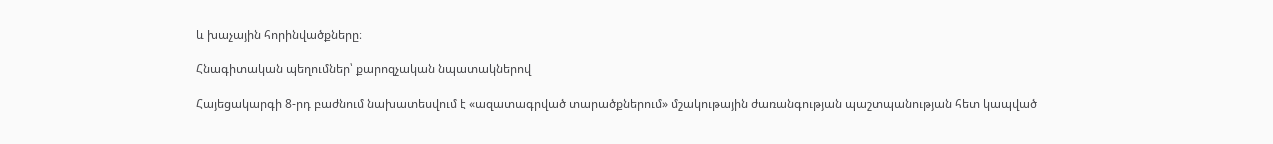և խաչային հորինվածքները։

Հնագիտական պեղումներ՝ քարոզչական նպատակներով

Հայեցակարգի 8-րդ բաժնում նախատեսվում է «ազատագրված տարածքներում» մշակութային ժառանգության պաշտպանության հետ կապված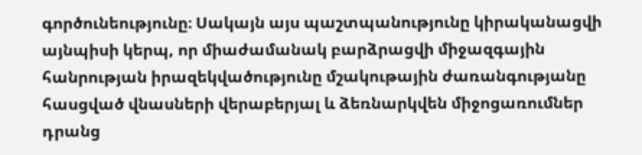գործունեությունը։ Սակայն այս պաշտպանությունը կիրականացվի այնպիսի կերպ, որ միաժամանակ բարձրացվի միջազգային հանրության իրազեկվածությունը մշակութային ժառանգությանը հասցված վնասների վերաբերյալ և ձեռնարկվեն միջոցառումներ դրանց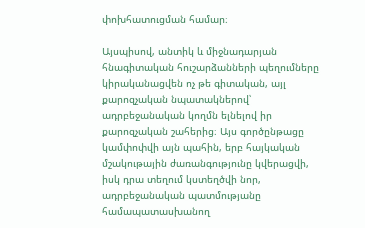փոխհատուցման համար։

Այսպիսով, անտիկ և միջնադարյան հնագիտական հուշարձանների պեղումները կիրականացվեն ոչ թե գիտական, այլ քարոզչական նպատակներով՝ ադրբեջանական կողմն ելնելով իր քարոզչական շահերից։ Այս գործընթացը կամփոփվի այն պահին, երբ հայկական մշակութային ժառանգությունը կվերացվի, իսկ դրա տեղում կստեղծվի նոր, ադրբեջանական պատմությանը համապատասխանող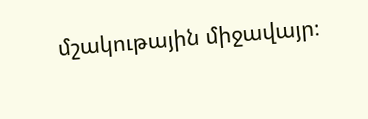մշակութային միջավայր։